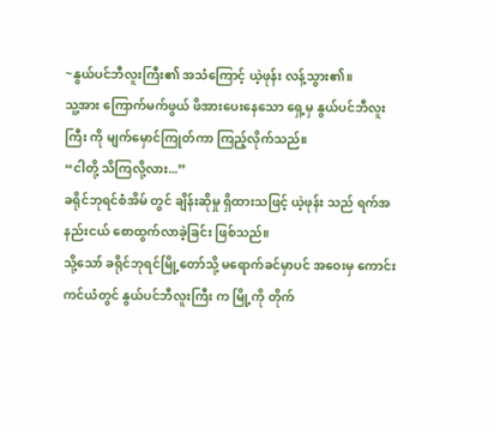~နွယ်ပင်ဘီလူးကြီး၏ အသံကြောင့် ယဲ့ဖုန်း လန့်သွား၏။
သူ့အား ကြောက်မက်ဖွယ် ဖိအားပေးနေသော ရှေ့မှ နွယ်ပင်ဘီလူးကြီး ကို မျက်မှောင်ကြုတ်ကာ ကြည့်လိုက်သည်။
“ငါတို့ သိကြလို့လား...”
ခရိုင်ဘုရင်စံအိမ် တွင် ချိန်းဆိုမှု ရှိထားသဖြင့် ယဲ့ဖုန်း သည် ရက်အနည်းငယ် စောထွက်လာခဲ့ခြင်း ဖြစ်သည်။
သို့သော် ခရိုင်ဘုရင်မြို့တော်သို့ မရောက်ခင်မှာပင် အဝေးမှ ကောင်းကင်ယံတွင် နွယ်ပင်ဘီလူးကြီး က မြို့ကို တိုက်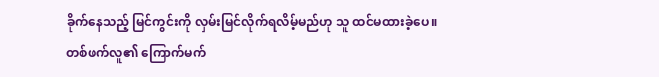ခိုက်နေသည့် မြင်ကွင်းကို လှမ်းမြင်လိုက်ရလိမ့်မည်ဟု သူ ထင်မထားခဲ့ပေ။
တစ်ဖက်လူ၏ ကြောက်မက်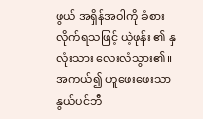ဖွယ် အရှိန်အဝါကို ခံစားလိုက်ရသဖြင့် ယဲ့ဖုန်း ၏ နှလုံးသား လေးလံသွား၏။
အကယ်၍ ဟူဖေးဖေးသာ နွယ်ပင်ဘီ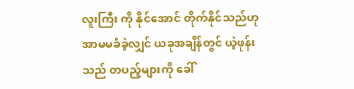လူးကြီး ကို နိုင်အောင် တိုက်နိုင်သည်ဟု အာမမခံခဲ့လျှင် ယခုအချိန်တွင် ယဲ့ဖုန်း သည် တပည့်များကို ခေါ်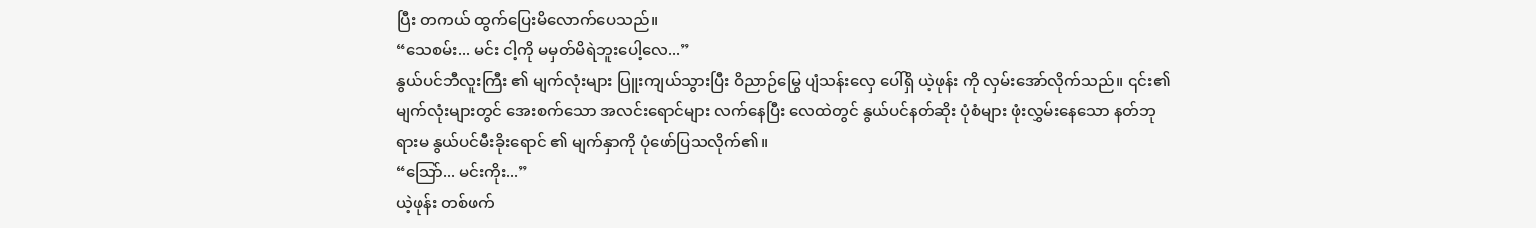ပြီး တကယ် ထွက်ပြေးမိလောက်ပေသည်။
“သေစမ်း... မင်း ငါ့ကို မမှတ်မိရဲဘူးပေါ့လေ...”
နွယ်ပင်ဘီလူးကြီး ၏ မျက်လုံးများ ပြူးကျယ်သွားပြီး ဝိညာဉ်မြွေ ပျံသန်းလှေ ပေါ်ရှိ ယဲ့ဖုန်း ကို လှမ်းအော်လိုက်သည်။ ၎င်း၏ မျက်လုံးများတွင် အေးစက်သော အလင်းရောင်များ လက်နေပြီး လေထဲတွင် နွယ်ပင်နတ်ဆိုး ပုံစံများ ဖုံးလွှမ်းနေသော နတ်ဘုရားမ နွယ်ပင်မီးခိုးရောင် ၏ မျက်နှာကို ပုံဖော်ပြသလိုက်၏။
“သြော်... မင်းကိုး...”
ယဲ့ဖုန်း တစ်ဖက်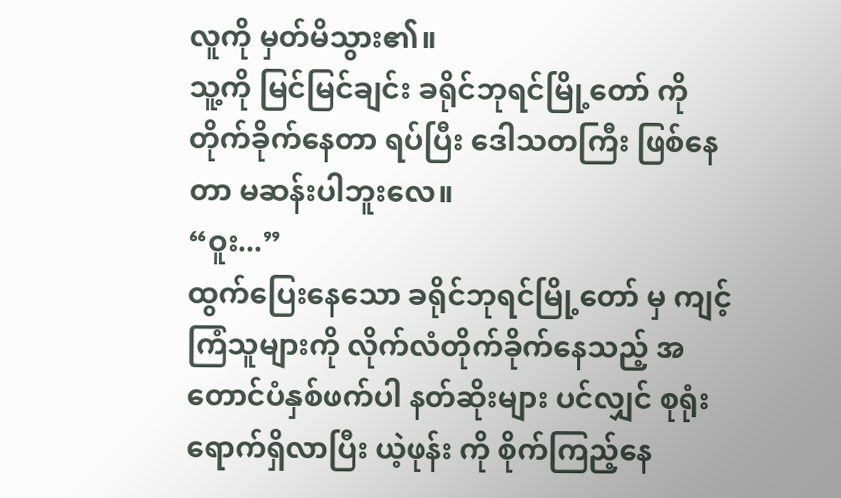လူကို မှတ်မိသွား၏။
သူ့ကို မြင်မြင်ချင်း ခရိုင်ဘုရင်မြို့တော် ကို တိုက်ခိုက်နေတာ ရပ်ပြီး ဒေါသတကြီး ဖြစ်နေတာ မဆန်းပါဘူးလေ။
“ဝူး...”
ထွက်ပြေးနေသော ခရိုင်ဘုရင်မြို့တော် မှ ကျင့်ကြံသူများကို လိုက်လံတိုက်ခိုက်နေသည့် အတောင်ပံနှစ်ဖက်ပါ နတ်ဆိုးများ ပင်လျှင် စုရုံးရောက်ရှိလာပြီး ယဲ့ဖုန်း ကို စိုက်ကြည့်နေ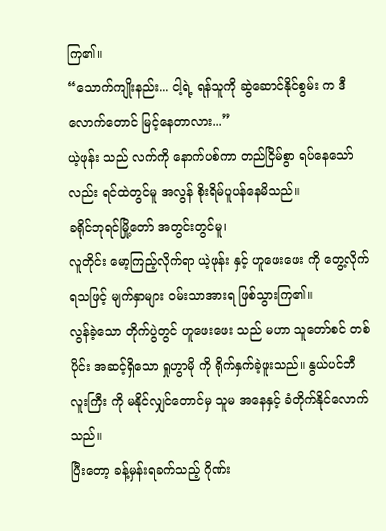ကြ၏။
“သောက်ကျိုးနည်း... ငါ့ရဲ့ ရန်သူကို ဆွဲဆောင်နိုင်စွမ်း က ဒီလောက်တောင် မြင့်နေတာလား...”
ယဲ့ဖုန်း သည် လက်ကို နောက်ပစ်ကာ တည်ငြိမ်စွာ ရပ်နေသော်လည်း ရင်ထဲတွင်မူ အလွန် စိုးရိမ်ပူပန်နေမိသည်။
ခရိုင်ဘုရင်မြို့တော် အတွင်းတွင်မူ၊
လူတိုင်း မော့ကြည့်လိုက်ရာ ယဲ့ဖုန်း နှင့် ဟူဖေးဖေး ကို တွေ့လိုက်ရသဖြင့် မျက်နှာများ ဝမ်းသာအားရ ဖြစ်သွားကြ၏။
လွန်ခဲ့သော တိုက်ပွဲတွင် ဟူဖေးဖေး သည် မဟာ သူတော်စင် တစ်ပိုင်း အဆင့်ရှိသော ရှုဟွာမို ကို ရိုက်နှက်ခဲ့ဖူးသည်။ နွယ်ပင်ဘီလူးကြီး ကို မနိုင်လျှင်တောင်မှ သူမ အနေနှင့် ခံတိုက်နိုင်လောက်သည်။
ပြီးတော့ ခန့်မှန်းရခက်သည့် ဂိုဏ်း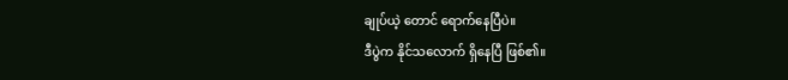ချုပ်ယဲ့ တောင် ရောက်နေပြီပဲ။
ဒီပွဲက နိုင်သလောက် ရှိနေပြီ ဖြစ်၏။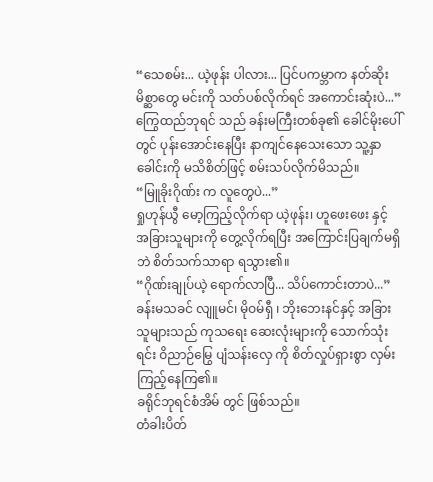“သေစမ်း... ယဲ့ဖုန်း ပါလား... ပြင်ပကမ္ဘာက နတ်ဆိုးမိစ္ဆာတွေ မင်းကို သတ်ပစ်လိုက်ရင် အကောင်းဆုံးပဲ...”
ကြွေထည်ဘုရင် သည် ခန်းမကြီးတစ်ခု၏ ခေါင်မိုးပေါ်တွင် ပုန်းအောင်းနေပြီး နာကျင်နေသေးသော သူ့နှာခေါင်းကို မသိစိတ်ဖြင့် စမ်းသပ်လိုက်မိသည်။
“မြူခိုးဂိုဏ်း က လူတွေပဲ...”
ရှုဟုန်ယွီ မော့ကြည့်လိုက်ရာ ယဲ့ဖုန်း၊ ဟူဖေးဖေး နှင့် အခြားသူများကို တွေ့လိုက်ရပြီး အကြောင်းပြချက်မရှိဘဲ စိတ်သက်သာရာ ရသွား၏။
“ဂိုဏ်းချုပ်ယဲ့ ရောက်လာပြီ... သိပ်ကောင်းတာပဲ...”
ခန်းမသခင် လျူမင်၊ မိုဝမ်ရှီ ၊ ဘိုးဘေးနင်နှင့် အခြားသူများသည် ကုသရေး ဆေးလုံးများကို သောက်သုံးရင်း ဝိညာဉ်မြွေ ပျံသန်းလှေ ကို စိတ်လှုပ်ရှားစွာ လှမ်းကြည့်နေကြ၏။
ခရိုင်ဘုရင်စံအိမ် တွင် ဖြစ်သည်။
တံခါးပိတ်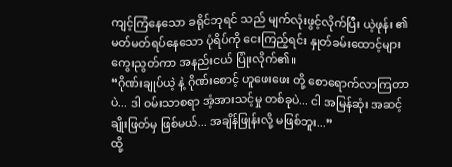ကျင့်ကြံနေသော ခရိုင်ဘုရင် သည် မျက်လုံးဖွင့်လိုက်ပြီး ယဲ့ဖုန်း ၏ မတ်မတ်ရပ်နေသော ပုံရိပ်ကို ငေးကြည့်ရင်း နှုတ်ခမ်းထောင့်များ ကွေးညွတ်ကာ အနည်းငယ် ပြုံးလိုက်၏။
“ဂိုဏ်းချုပ်ယဲ့ နဲ့ ဂိုဏ်းစောင့် ဟူဖေးဖေး တို့ စောရောက်လာကြတာပဲ... ဒါ ဝမ်းသာစရာ အံ့အားသင့်မှု တစ်ခုပဲ... ငါ အမြန်ဆုံး အဆင့်ချိုးဖြတ်မှ ဖြစ်မယ်... အချိန်ဖြုန်းလို့ မဖြစ်ဘူး...”
ထို့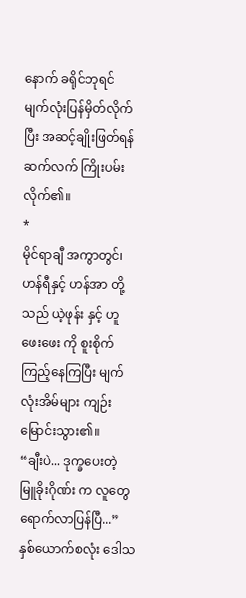နောက် ခရိုင်ဘုရင် မျက်လုံးပြန်မှိတ်လိုက်ပြီး အဆင့်ချိုးဖြတ်ရန် ဆက်လက် ကြိုးပမ်းလိုက်၏။
*
မိုင်ရာချီ အကွာတွင်၊
ဟန်ရီနှင့် ဟန်အာ တို့သည် ယဲ့ဖုန်း နှင့် ဟူဖေးဖေး ကို စူးစိုက်ကြည့်နေကြပြီး မျက်လုံးအိမ်များ ကျဉ်းမြောင်းသွား၏။
“ချီးပဲ... ဒုက္ခပေးတဲ့ မြူခိုးဂိုဏ်း က လူတွေ ရောက်လာပြန်ပြီ...”
နှစ်ယောက်စလုံး ဒေါသ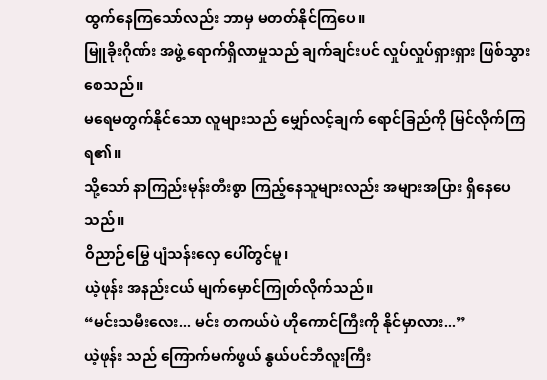ထွက်နေကြသော်လည်း ဘာမှ မတတ်နိုင်ကြပေ။
မြူခိုးဂိုဏ်း အဖွဲ့ ရောက်ရှိလာမှုသည် ချက်ချင်းပင် လှုပ်လှုပ်ရှားရှား ဖြစ်သွားစေသည်။
မရေမတွက်နိုင်သော လူများသည် မျှော်လင့်ချက် ရောင်ခြည်ကို မြင်လိုက်ကြရ၏။
သို့သော် နာကြည်းမုန်းတီးစွာ ကြည့်နေသူများလည်း အများအပြား ရှိနေပေသည်။
ဝိညာဉ်မြွေ ပျံသန်းလှေ ပေါ်တွင်မူ၊
ယဲ့ဖုန်း အနည်းငယ် မျက်မှောင်ကြုတ်လိုက်သည်။
“မင်းသမီးလေး... မင်း တကယ်ပဲ ဟိုကောင်ကြီးကို နိုင်မှာလား...”
ယဲ့ဖုန်း သည် ကြောက်မက်ဖွယ် နွယ်ပင်ဘီလူးကြီး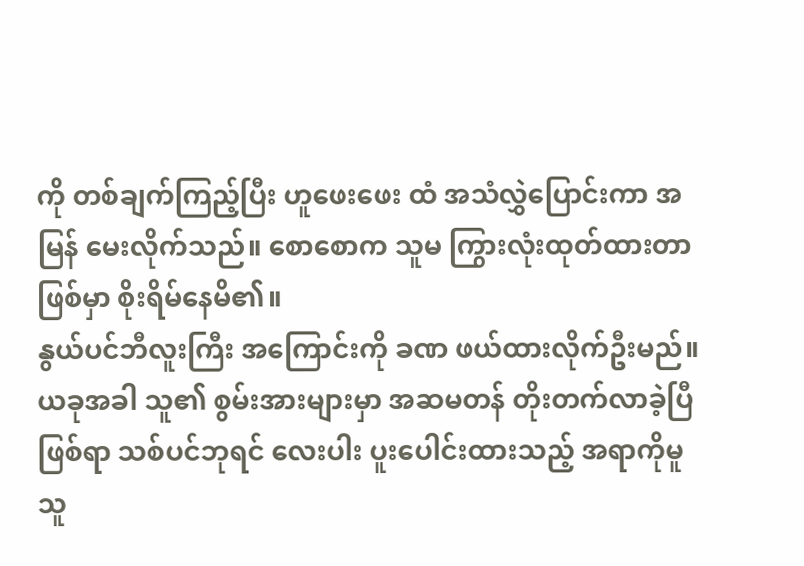ကို တစ်ချက်ကြည့်ပြီး ဟူဖေးဖေး ထံ အသံလွှဲပြောင်းကာ အမြန် မေးလိုက်သည်။ စောစောက သူမ ကြွားလုံးထုတ်ထားတာ ဖြစ်မှာ စိုးရိမ်နေမိ၏။
နွယ်ပင်ဘီလူးကြီး အကြောင်းကို ခဏ ဖယ်ထားလိုက်ဦးမည်။ ယခုအခါ သူ၏ စွမ်းအားများမှာ အဆမတန် တိုးတက်လာခဲ့ပြီ ဖြစ်ရာ သစ်ပင်ဘုရင် လေးပါး ပူးပေါင်းထားသည့် အရာကိုမူ သူ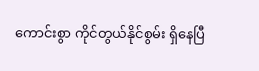ကောင်းစွာ ကိုင်တွယ်နိုင်စွမ်း ရှိနေပြီ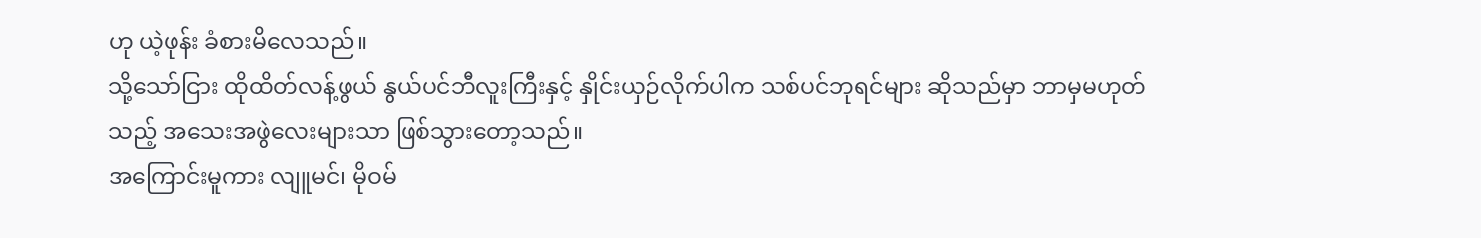ဟု ယဲ့ဖုန်း ခံစားမိလေသည်။
သို့သော်ငြား ထိုထိတ်လန့်ဖွယ် နွယ်ပင်ဘီလူးကြီးနှင့် နှိုင်းယှဉ်လိုက်ပါက သစ်ပင်ဘုရင်များ ဆိုသည်မှာ ဘာမှမဟုတ်သည့် အသေးအဖွဲလေးများသာ ဖြစ်သွားတော့သည်။
အကြောင်းမူကား လျူမင်၊ မိုဝမ်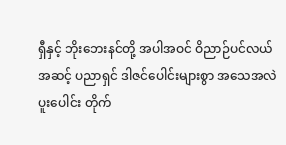ရှီနှင့် ဘိုးဘေးနင်တို့ အပါအဝင် ဝိညာဉ်ပင်လယ်အဆင့် ပညာရှင် ဒါဇင်ပေါင်းများစွာ အသေအလဲ ပူးပေါင်း တိုက်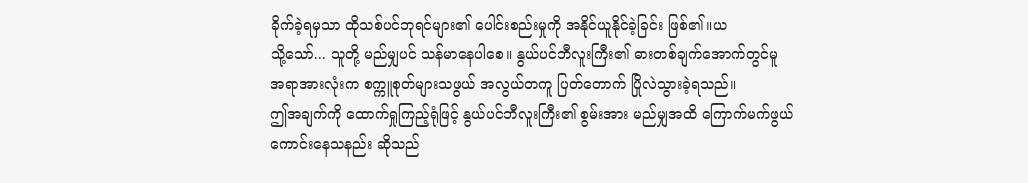ခိုက်ခဲ့ရမှသာ ထိုသစ်ပင်ဘုရင်များ၏ ပေါင်းစည်းမှုကို အနိုင်ယူနိုင်ခဲ့ခြင်း ဖြစ်၏။ယ
သို့သော်... သူတို့ မည်မျှပင် သန်မာနေပါစေ။ နွယ်ပင်ဘီလူးကြီး၏ ဓားတစ်ချက်အောက်တွင်မူ အရာအားလုံးက စက္ကူစုတ်များသဖွယ် အလွယ်တကူ ပြတ်တောက် ပြိုလဲသွားခဲ့ရသည်။
ဤအချက်ကို ထောက်ရှုကြည့်ရုံဖြင့် နွယ်ပင်ဘီလူးကြီး၏ စွမ်းအား မည်မျှအထိ ကြောက်မက်ဖွယ် ကောင်းနေသနည်း ဆိုသည်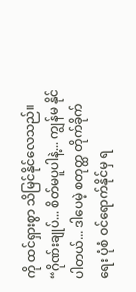ကို ထင်ရှားစွာ သိမြင်နိုင်လေသည်။
“ဂိုဏ်းချုပ်... စိတ်မပူပါနဲ့... ကျွန်မ နိုင်ပါတယ်... ဒါပေမဲ့ စတုတ္ထ တိုက်ခိုက်ရေး ပုံစံ ဝင်ရောက်နိုင်မှ ရ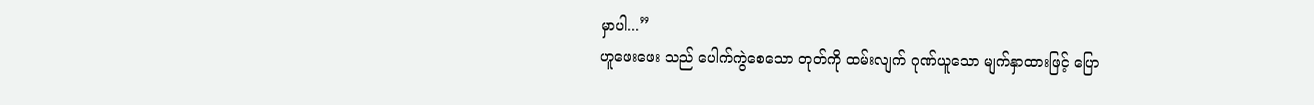မှာပါ...”
ဟူဖေးဖေး သည် ပေါက်ကွဲစေသော တုတ်ကို ထမ်းလျက် ဂုဏ်ယူသော မျက်နှာထားဖြင့် ပြော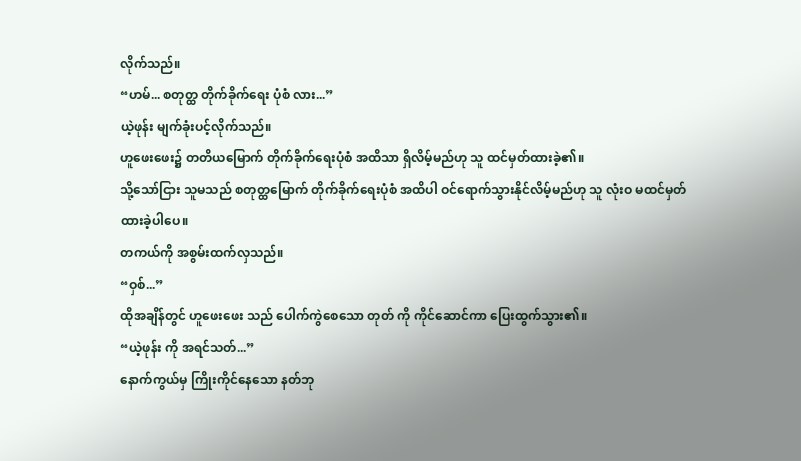လိုက်သည်။
“ဟမ်... စတုတ္ထ တိုက်ခိုက်ရေး ပုံစံ လား...”
ယဲ့ဖုန်း မျက်ခုံးပင့်လိုက်သည်။
ဟူဖေးဖေး၌ တတိယမြောက် တိုက်ခိုက်ရေးပုံစံ အထိသာ ရှိလိမ့်မည်ဟု သူ ထင်မှတ်ထားခဲ့၏။
သို့သော်ငြား သူမသည် စတုတ္ထမြောက် တိုက်ခိုက်ရေးပုံစံ အထိပါ ဝင်ရောက်သွားနိုင်လိမ့်မည်ဟု သူ လုံးဝ မထင်မှတ်ထားခဲ့ပါပေ။
တကယ်ကို အစွမ်းထက်လှသည်။
“ဝှစ်...”
ထိုအချိန်တွင် ဟူဖေးဖေး သည် ပေါက်ကွဲစေသော တုတ် ကို ကိုင်ဆောင်ကာ ပြေးထွက်သွား၏။
“ယဲ့ဖုန်း ကို အရင်သတ်...”
နောက်ကွယ်မှ ကြိုးကိုင်နေသော နတ်ဘု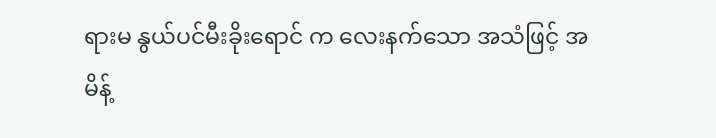ရားမ နွယ်ပင်မီးခိုးရောင် က လေးနက်သော အသံဖြင့် အမိန့်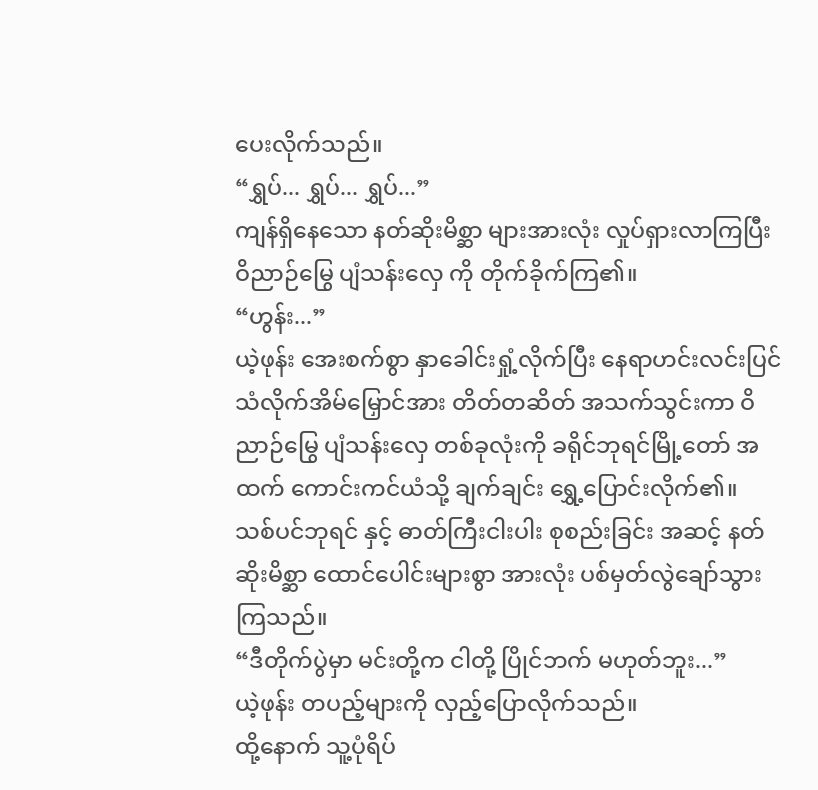ပေးလိုက်သည်။
“ရွှပ်... ရွှပ်... ရွှပ်...”
ကျန်ရှိနေသော နတ်ဆိုးမိစ္ဆာ များအားလုံး လှုပ်ရှားလာကြပြီး ဝိညာဉ်မြွေ ပျံသန်းလှေ ကို တိုက်ခိုက်ကြ၏။
“ဟွန်း...”
ယဲ့ဖုန်း အေးစက်စွာ နှာခေါင်းရှုံ့လိုက်ပြီး နေရာဟင်းလင်းပြင် သံလိုက်အိမ်မြှောင်အား တိတ်တဆိတ် အသက်သွင်းကာ ဝိညာဉ်မြွေ ပျံသန်းလှေ တစ်ခုလုံးကို ခရိုင်ဘုရင်မြို့တော် အထက် ကောင်းကင်ယံသို့ ချက်ချင်း ရွှေ့ပြောင်းလိုက်၏။
သစ်ပင်ဘုရင် နှင့် ဓာတ်ကြီးငါးပါး စုစည်းခြင်း အဆင့် နတ်ဆိုးမိစ္ဆာ ထောင်ပေါင်းများစွာ အားလုံး ပစ်မှတ်လွဲချော်သွားကြသည်။
“ဒီတိုက်ပွဲမှာ မင်းတို့က ငါတို့ ပြိုင်ဘက် မဟုတ်ဘူး...”
ယဲ့ဖုန်း တပည့်များကို လှည့်ပြောလိုက်သည်။
ထို့နောက် သူ့ပုံရိပ်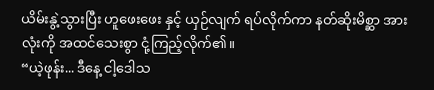ယိမ်းနွဲ့သွားပြီး ဟူဖေးဖေး နှင့် ယှဉ်လျက် ရပ်လိုက်ကာ နတ်ဆိုးမိစ္ဆာ အားလုံးကို အထင်သေးစွာ ငုံ့ကြည့်လိုက်၏။
“ယဲ့ဖုန်း... ဒီနေ့ ငါ့ဒေါသ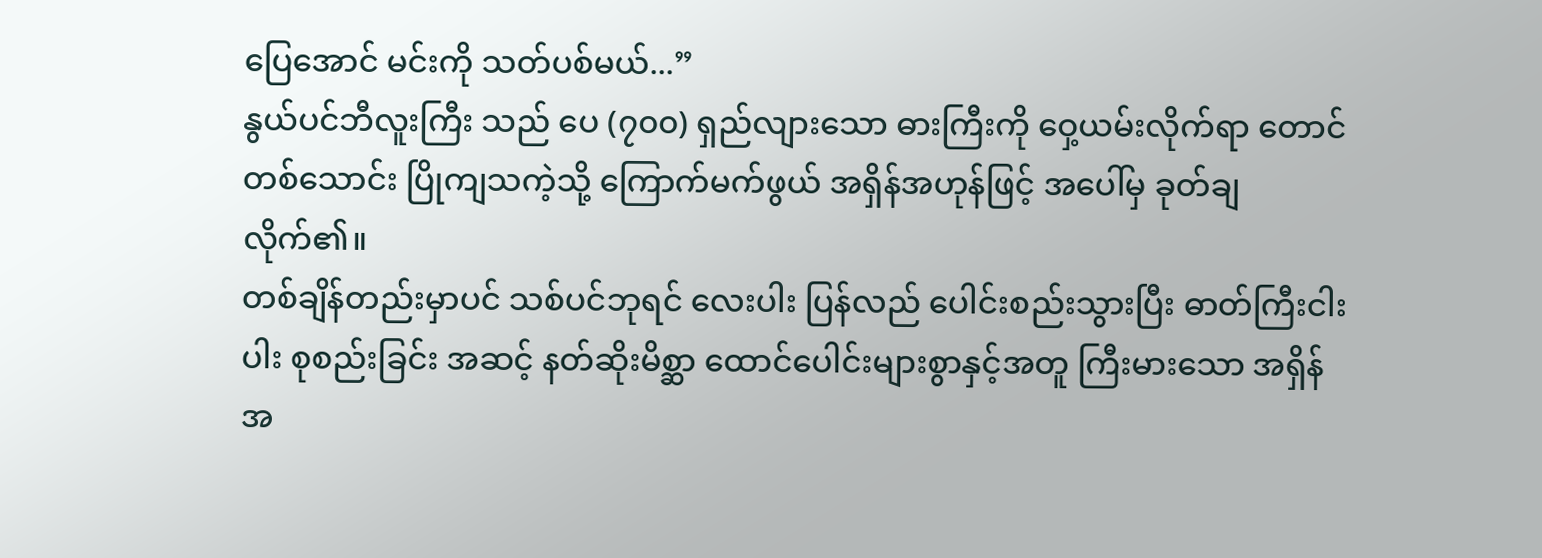ပြေအောင် မင်းကို သတ်ပစ်မယ်...”
နွယ်ပင်ဘီလူးကြီး သည် ပေ (၇၀၀) ရှည်လျားသော ဓားကြီးကို ဝှေ့ယမ်းလိုက်ရာ တောင်တစ်သောင်း ပြိုကျသကဲ့သို့ ကြောက်မက်ဖွယ် အရှိန်အဟုန်ဖြင့် အပေါ်မှ ခုတ်ချလိုက်၏။
တစ်ချိန်တည်းမှာပင် သစ်ပင်ဘုရင် လေးပါး ပြန်လည် ပေါင်းစည်းသွားပြီး ဓာတ်ကြီးငါးပါး စုစည်းခြင်း အဆင့် နတ်ဆိုးမိစ္ဆာ ထောင်ပေါင်းများစွာနှင့်အတူ ကြီးမားသော အရှိန်အ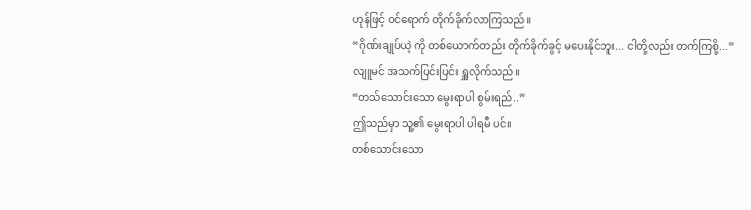ဟုန်ဖြင့် ဝင်ရောက် တိုက်ခိုက်လာကြသည်။
“ဂိုဏ်းချုပ်ယဲ့ ကို တစ်ယောက်တည်း တိုက်ခိုက်ခွင့် မပေးနိုင်ဘူး... ငါတို့လည်း တက်ကြစို့...”
လျူမင် အသက်ပြင်းပြင်း ရှူလိုက်သည်။
“တသ်သောင်းသော မွေးရာပါ စွမ်းရည်..”
ဤသည်မှာ သူ့၏ မွေးရာပါ ပါရမီ ပင်။
တစ်သောင်းသော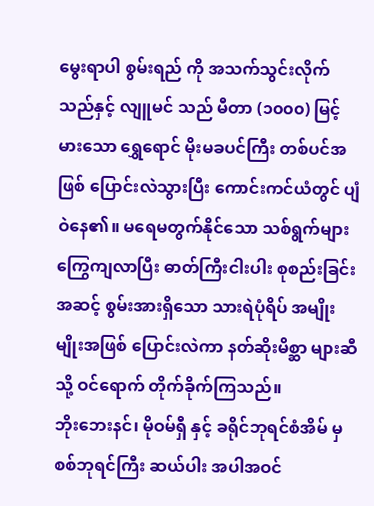မွေးရာပါ စွမ်းရည် ကို အသက်သွင်းလိုက်သည်နှင့် လျူမင် သည် မီတာ (၁၀၀၀) မြင့်မားသော ရွှေရောင် မိုးမခပင်ကြီး တစ်ပင်အဖြစ် ပြောင်းလဲသွားပြီး ကောင်းကင်ယံတွင် ပျံဝဲနေ၏။ မရေမတွက်နိုင်သော သစ်ရွက်များ ကြွေကျလာပြီး ဓာတ်ကြီးငါးပါး စုစည်းခြင်း အဆင့် စွမ်းအားရှိသော သားရဲပုံရိပ် အမျိုးမျိုးအဖြစ် ပြောင်းလဲကာ နတ်ဆိုးမိစ္ဆာ များဆီသို့ ဝင်ရောက် တိုက်ခိုက်ကြသည်။
ဘိုးဘေးနင်၊ မိုဝမ်ရှီ နှင့် ခရိုင်ဘုရင်စံအိမ် မှ စစ်ဘုရင်ကြီး ဆယ်ပါး အပါအဝင်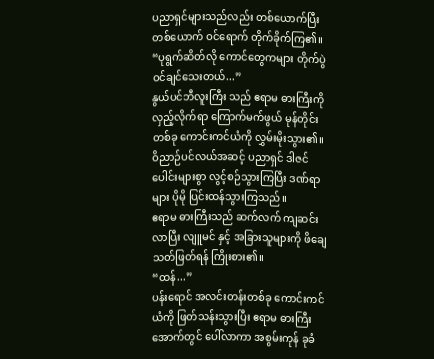ပညာရှင်များသည်လည်း တစ်ယောက်ပြီးတစ်ယောက် ဝင်ရောက် တိုက်ခိုက်ကြ၏။
“ပုရွက်ဆိတ်လို ကောင်တွေကများ တိုက်ပွဲဝင်ချင်သေးတယ်...”
နွယ်ပင်ဘီလူးကြီး သည် ဧရာမ ဓားကြီးကို လှည့်လိုက်ရာ ကြောက်မက်ဖွယ် မုန်တိုင်းတစ်ခု ကောင်းကင်ယံကို လွှမ်းမိုးသွား၏။ ဝိညာဉ်ပင်လယ်အဆင့် ပညာရှင် ဒါဇင်ပေါင်းများစွာ လွင့်စဉ်သွားကြပြီး ဒဏ်ရာများ ပိုမို ပြင်းထန်သွားကြသည်။
ဧရာမ ဓားကြီးသည် ဆက်လက် ကျဆင်းလာပြီး လျူမင် နှင့် အခြားသူများကို ဖိချေသတ်ဖြတ်ရန် ကြိုးစား၏။
“ထန်...”
ပန်းရောင် အလင်းတန်းတစ်ခု ကောင်းကင်ယံကို ဖြတ်သန်းသွားပြီး ဧရာမ ဓားကြီးအောက်တွင် ပေါ်လာကာ အစွမ်းကုန် ခုခံ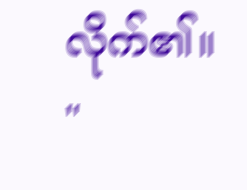လိုက်၏။
"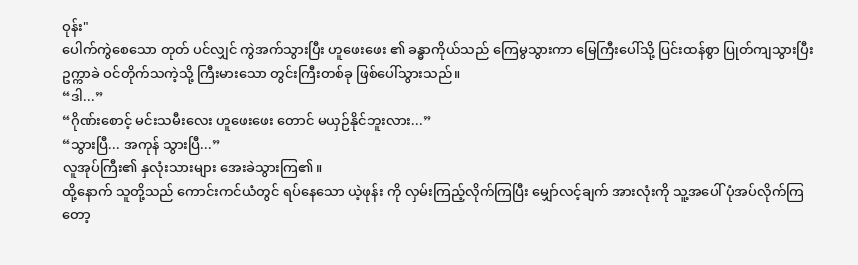ဝုန်း"
ပေါက်ကွဲစေသော တုတ် ပင်လျှင် ကွဲအက်သွားပြီး ဟူဖေးဖေး ၏ ခန္ဓာကိုယ်သည် ကြေမွသွားကာ မြေကြီးပေါ်သို့ ပြင်းထန်စွာ ပြုတ်ကျသွားပြီး ဥက္ကာခဲ ဝင်တိုက်သကဲ့သို့ ကြီးမားသော တွင်းကြီးတစ်ခု ဖြစ်ပေါ်သွားသည်။
“ဒါ...”
“ဂိုဏ်းစောင့် မင်းသမီးလေး ဟူဖေးဖေး တောင် မယှဉ်နိုင်ဘူးလား...”
“သွားပြီ... အကုန် သွားပြီ...”
လူအုပ်ကြီး၏ နှလုံးသားများ အေးခဲသွားကြ၏။
ထို့နောက် သူတို့သည် ကောင်းကင်ယံတွင် ရပ်နေသော ယဲ့ဖုန်း ကို လှမ်းကြည့်လိုက်ကြပြီး မျှော်လင့်ချက် အားလုံးကို သူ့အပေါ် ပုံအပ်လိုက်ကြတော့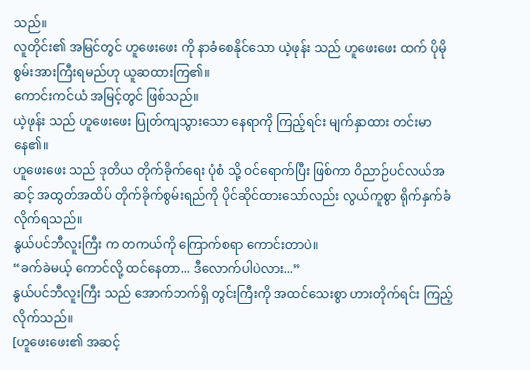သည်။
လူတိုင်း၏ အမြင်တွင် ဟူဖေးဖေး ကို နာခံစေနိုင်သော ယဲ့ဖုန်း သည် ဟူဖေးဖေး ထက် ပိုမို စွမ်းအားကြီးရမည်ဟု ယူဆထားကြ၏။
ကောင်းကင်ယံ အမြင့်တွင် ဖြစ်သည်။
ယဲ့ဖုန်း သည် ဟူဖေးဖေး ပြုတ်ကျသွားသော နေရာကို ကြည့်ရင်း မျက်နှာထား တင်းမာနေ၏။
ဟူဖေးဖေး သည် ဒုတိယ တိုက်ခိုက်ရေး ပုံစံ သို့ ဝင်ရောက်ပြီး ဖြစ်ကာ ဝိညာဉ်ပင်လယ်အဆင့် အထွတ်အထိပ် တိုက်ခိုက်စွမ်းရည်ကို ပိုင်ဆိုင်ထားသော်လည်း လွယ်ကူစွာ ရိုက်နှက်ခံလိုက်ရသည်။
နွယ်ပင်ဘီလူးကြီး က တကယ်ကို ကြောက်စရာ ကောင်းတာပဲ။
“ခက်ခဲမယ့် ကောင်လို့ ထင်နေတာ... ဒီလောက်ပါပဲလား...”
နွယ်ပင်ဘီလူးကြီး သည် အောက်ဘက်ရှိ တွင်းကြီးကို အထင်သေးစွာ ဟားတိုက်ရင်း ကြည့်လိုက်သည်။
[ဟူဖေးဖေး၏ အဆင့်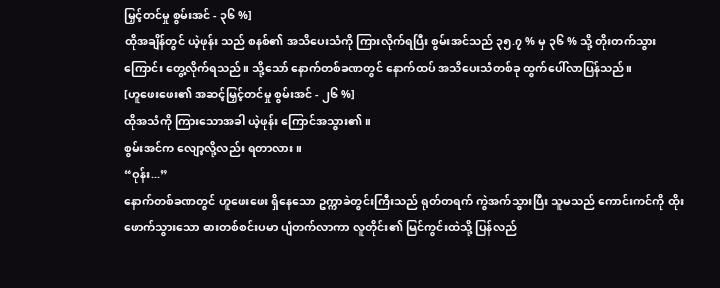မြှင့်တင်မှု စွမ်းအင် - ၃၆ %]
ထိုအချိန်တွင် ယဲ့ဖုန်း သည် စနစ်၏ အသိပေးသံကို ကြားလိုက်ရပြီး စွမ်းအင်သည် ၃၅.၇ % မှ ၃၆ % သို့ တိုးတက်သွားကြောင်း တွေ့လိုက်ရသည်။ သို့သော် နောက်တစ်ခဏတွင် နောက်ထပ် အသိပေးသံတစ်ခု ထွက်ပေါ်လာပြန်သည်။
[ဟူဖေးဖေး၏ အဆင့်မြှင့်တင်မှု စွမ်းအင် - ၂၆ %]
ထိုအသံကို ကြားသောအခါ ယဲ့ဖုန်း ကြောင်အသွား၏။
စွမ်းအင်က လျော့လို့လည်း ရတာလား။
“ဝုန်း...”
နောက်တစ်ခဏတွင် ဟူဖေးဖေး ရှိနေသော ဥက္ကာခဲတွင်းကြီးသည် ရုတ်တရက် ကွဲအက်သွားပြီး သူမသည် ကောင်းကင်ကို ထိုးဖောက်သွားသော ဓားတစ်စင်းပမာ ပျံတက်လာကာ လူတိုင်း၏ မြင်ကွင်းထဲသို့ ပြန်လည်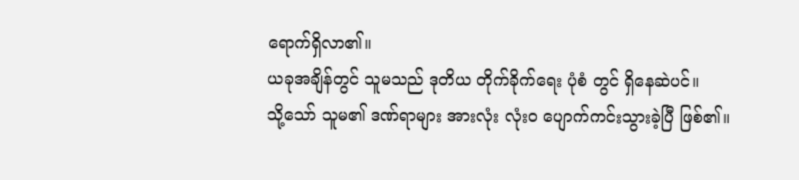ရောက်ရှိလာ၏။
ယခုအချိန်တွင် သူမသည် ဒုတိယ တိုက်ခိုက်ရေး ပုံစံ တွင် ရှိနေဆဲပင်။
သို့သော် သူမ၏ ဒဏ်ရာများ အားလုံး လုံးဝ ပျောက်ကင်းသွားခဲ့ပြီ ဖြစ်၏။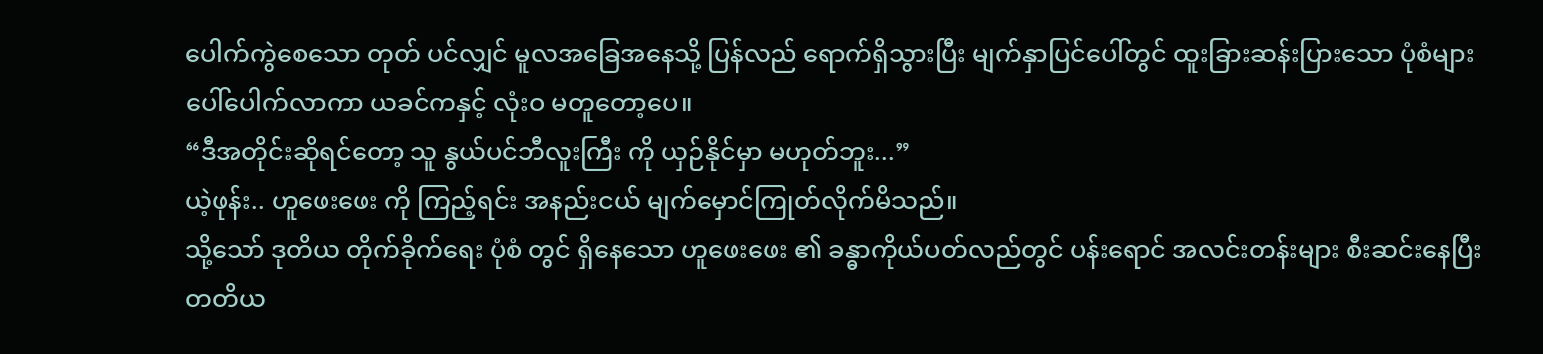ပေါက်ကွဲစေသော တုတ် ပင်လျှင် မူလအခြေအနေသို့ ပြန်လည် ရောက်ရှိသွားပြီး မျက်နှာပြင်ပေါ်တွင် ထူးခြားဆန်းပြားသော ပုံစံများ ပေါ်ပေါက်လာကာ ယခင်ကနှင့် လုံးဝ မတူတော့ပေ။
“ဒီအတိုင်းဆိုရင်တော့ သူ နွယ်ပင်ဘီလူးကြီး ကို ယှဉ်နိုင်မှာ မဟုတ်ဘူး...”
ယဲ့ဖုန်း.. ဟူဖေးဖေး ကို ကြည့်ရင်း အနည်းငယ် မျက်မှောင်ကြုတ်လိုက်မိသည်။
သို့သော် ဒုတိယ တိုက်ခိုက်ရေး ပုံစံ တွင် ရှိနေသော ဟူဖေးဖေး ၏ ခန္ဓာကိုယ်ပတ်လည်တွင် ပန်းရောင် အလင်းတန်းများ စီးဆင်းနေပြီး တတိယ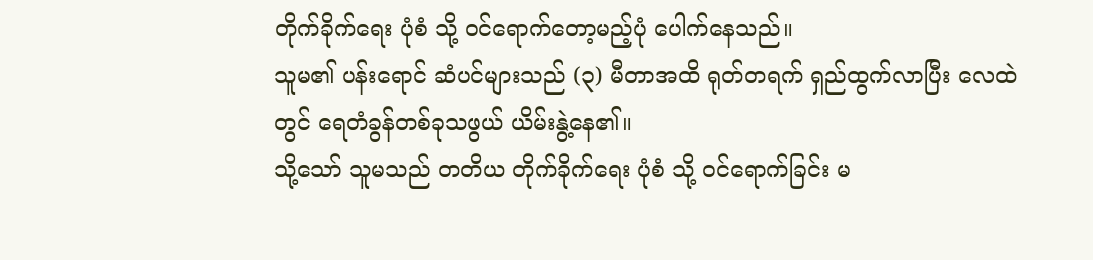တိုက်ခိုက်ရေး ပုံစံ သို့ ဝင်ရောက်တော့မည့်ပုံ ပေါက်နေသည်။
သူမ၏ ပန်းရောင် ဆံပင်များသည် (၃) မီတာအထိ ရုတ်တရက် ရှည်ထွက်လာပြီး လေထဲတွင် ရေတံခွန်တစ်ခုသဖွယ် ယိမ်းနွဲ့နေ၏။
သို့သော် သူမသည် တတိယ တိုက်ခိုက်ရေး ပုံစံ သို့ ဝင်ရောက်ခြင်း မ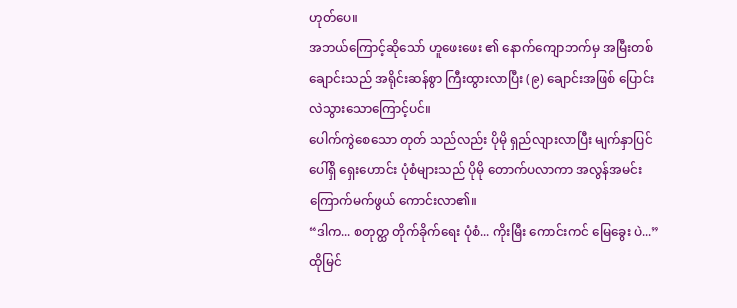ဟုတ်ပေ။
အဘယ်ကြောင့်ဆိုသော် ဟူဖေးဖေး ၏ နောက်ကျောဘက်မှ အမြီးတစ်ချောင်းသည် အရိုင်းဆန်စွာ ကြီးထွားလာပြီး (၉) ချောင်းအဖြစ် ပြောင်းလဲသွားသောကြောင့်ပင်။
ပေါက်ကွဲစေသော တုတ် သည်လည်း ပိုမို ရှည်လျားလာပြီး မျက်နှာပြင်ပေါ်ရှိ ရှေးဟောင်း ပုံစံများသည် ပိုမို တောက်ပလာကာ အလွန်အမင်း ကြောက်မက်ဖွယ် ကောင်းလာ၏။
“ဒါက... စတုတ္ထ တိုက်ခိုက်ရေး ပုံစံ... ကိုးမြီး ကောင်းကင် မြေခွေး ပဲ...”
ထိုမြင်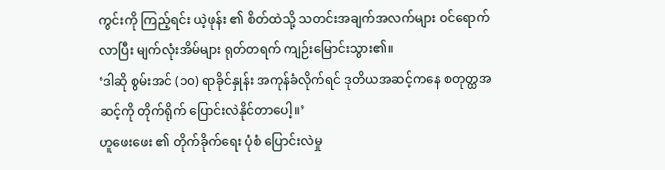ကွင်းကို ကြည့်ရင်း ယဲ့ဖုန်း ၏ စိတ်ထဲသို့ သတင်းအချက်အလက်များ ဝင်ရောက်လာပြီး မျက်လုံးအိမ်များ ရုတ်တရက် ကျဉ်းမြောင်းသွား၏။
‘ဒါဆို စွမ်းအင် (၁၀) ရာခိုင်နှုန်း အကုန်ခံလိုက်ရင် ဒုတိယအဆင့်ကနေ စတုတ္ထအဆင့်ကို တိုက်ရိုက် ပြောင်းလဲနိုင်တာပေါ့။’
ဟူဖေးဖေး ၏ တိုက်ခိုက်ရေး ပုံစံ ပြောင်းလဲမှု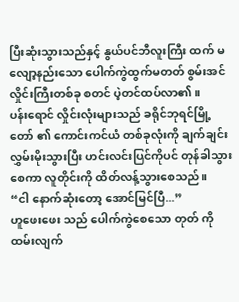ပြီးဆုံးသွားသည်နှင့် နွယ်ပင်ဘီလူးကြီး ထက် မလျော့နည်းသော ပေါက်ကွဲထွက်မတတ် စွမ်းအင်လှိုင်းကြီးတစ်ခု စတင် ပဲ့တင်ထပ်လာ၏။
ပန်းရောင် လှိုင်းလုံးများသည် ခရိုင်ဘုရင်မြို့တော် ၏ ကောင်းကင်ယံ တစ်ခုလုံးကို ချက်ချင်း လွှမ်းမိုးသွားပြီး ဟင်းလင်းပြင်ကိုပင် တုန်ခါသွားစေကာ လူတိုင်းကို ထိတ်လန့်သွားစေသည်။
“ငါ နောက်ဆုံးတော့ အောင်မြင်ပြီ...”
ဟူဖေးဖေး သည် ပေါက်ကွဲစေသော တုတ် ကို ထမ်းလျက်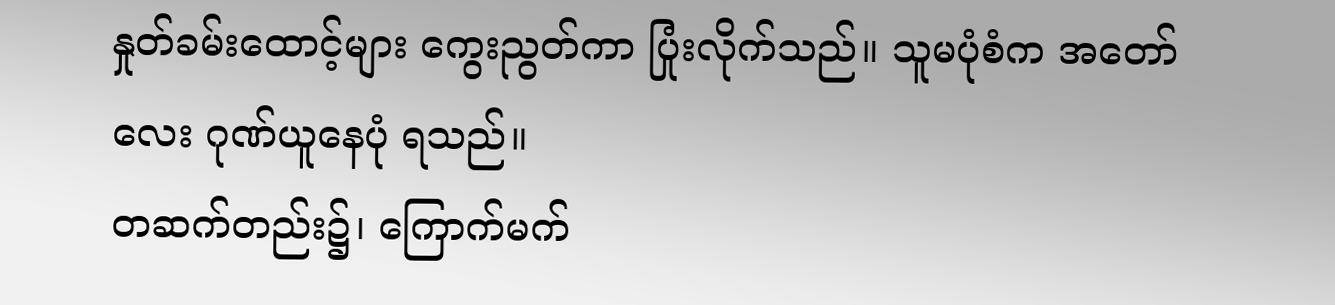နှုတ်ခမ်းထောင့်များ ကွေးညွတ်ကာ ပြုံးလိုက်သည်။ သူမပုံစံက အတော်လေး ဂုဏ်ယူနေပုံ ရသည်။
တဆက်တည်း၌၊ ကြောက်မက်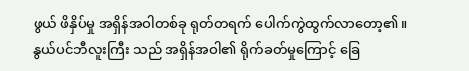ဖွယ် ဖိနှိပ်မှု အရှိန်အဝါတစ်ခု ရုတ်တရက် ပေါက်ကွဲထွက်လာတော့၏။
နွယ်ပင်ဘီလူးကြီး သည် အရှိန်အဝါ၏ ရိုက်ခတ်မှုကြောင့် ခြေ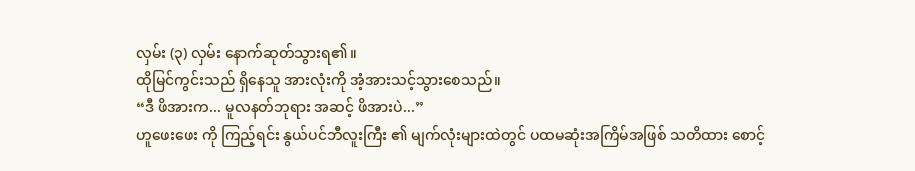လှမ်း (၃) လှမ်း နောက်ဆုတ်သွားရ၏။
ထိုမြင်ကွင်းသည် ရှိနေသူ အားလုံးကို အံ့အားသင့်သွားစေသည်။
“ဒီ ဖိအားက... မူလနတ်ဘုရား အဆင့် ဖိအားပဲ...”
ဟူဖေးဖေး ကို ကြည့်ရင်း နွယ်ပင်ဘီလူးကြီး ၏ မျက်လုံးများထဲတွင် ပထမဆုံးအကြိမ်အဖြစ် သတိထား စောင့်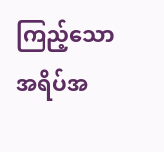ကြည့်သော အရိပ်အ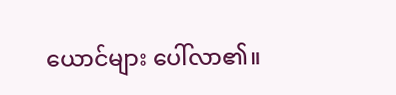ယောင်များ ပေါ်လာ၏။